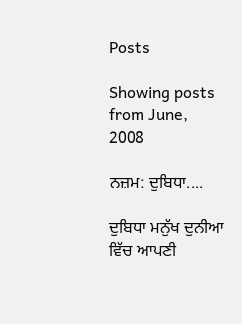Posts

Showing posts from June, 2008

ਨਜ਼ਮ: ਦੁਬਿਧਾ....

ਦੁਬਿਧਾ ਮਨੁੱਖ ਦੁਨੀਆ ਵਿੱਚ ਆਪਣੀ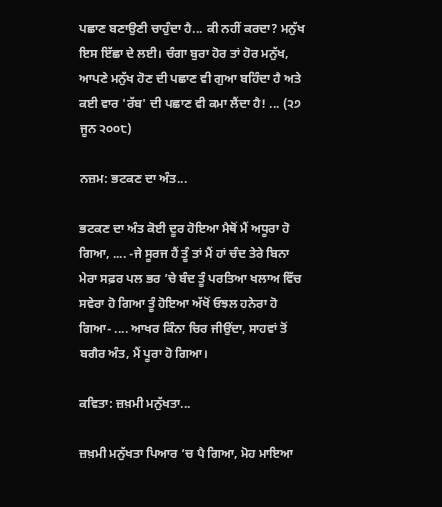ਪਛਾਣ ਬਣਾਉਣੀ ਚਾਹੁੰਦਾ ਹੈ... ਕੀ ਨਹੀਂ ਕਰਦਾ? ਮਨੁੱਖ ਇਸ ਇੱਛਾ ਦੇ ਲਈ। ਚੰਗਾ ਬੁਰਾ ਹੋਰ ਤਾਂ ਹੋਰ ਮਨੁੱਖ, ਆਪਣੇ ਮਨੁੱਖ ਹੋਣ ਦੀ ਪਛਾਣ ਵੀ ਗੁਆ ਬਹਿੰਦਾ ਹੈ ਅਤੇ ਕਈ ਵਾਰ 'ਰੱਬ' ਦੀ ਪਛਾਣ ਵੀ ਕਮਾ ਲੈਂਦਾ ਹੈ! ... (੨੭ ਜੂਨ ੨੦੦੮)

ਨਜ਼ਮ: ਭਟਕਣ ਦਾ ਅੰਤ...

ਭਟਕਣ ਦਾ ਅੰਤ ਕੋਈ ਦੂਰ ਹੋਇਆ ਮੈਥੋਂ ਮੈਂ ਅਧੂਰਾ ਹੋ ਗਿਆ, .... -ਜੇ ਸੂਰਜ ਹੈਂ ਤੂੰ ਤਾਂ ਮੈਂ ਹਾਂ ਚੰਦ ਤੇਰੇ ਬਿਨਾ ਮੇਰਾ ਸਫ਼ਰ ਪਲ ਭਰ ’ਚੇ ਬੰਦ ਤੂੰ ਪਰਤਿਆ ਖਲਾਅ ਵਿੱਚ ਸਵੇਰਾ ਹੋ ਗਿਆ ਤੂੰ ਹੋਇਆ ਅੱਖੋਂ ਓਝਲ ਹਨੇਰਾ ਹੋ ਗਿਆ- .... ਆਖਰ ਕਿੰਨਾ ਚਿਰ ਜੀਉਂਦਾ, ਸਾਹਵਾਂ ਤੋਂ ਬਗੈਰ ਅੰਤ, ਮੈਂ ਪੂਰਾ ਹੋ ਗਿਆ।

ਕਵਿਤਾ: ਜ਼ਖ਼ਮੀ ਮਨੁੱਖਤਾ...

ਜ਼ਖ਼ਮੀ ਮਨੁੱਖਤਾ ਪਿਆਰ ‘ਚ ਪੈ ਗਿਆ, ਮੋਹ ਮਾਇਆ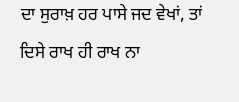ਦਾ ਸੁਰਾਖ਼ ਹਰ ਪਾਸੇ ਜਦ ਵੇਖਾਂ, ਤਾਂ ਦਿਸੇ ਰਾਖ ਹੀ ਰਾਖ ਨਾ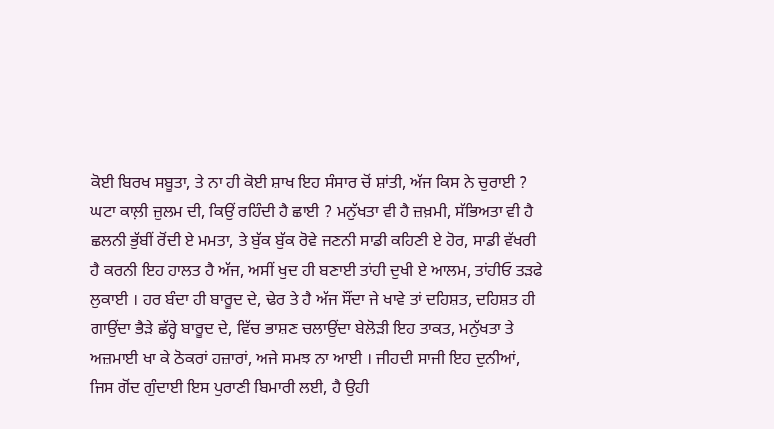ਕੋਈ ਬਿਰਖ ਸਬੂਤਾ, ਤੇ ਨਾ ਹੀ ਕੋਈ ਸ਼ਾਖ ਇਹ ਸੰਸਾਰ ਚੋਂ ਸ਼ਾਂਤੀ, ਅੱਜ ਕਿਸ ਨੇ ਚੁਰਾਈ ? ਘਟਾ ਕਾਲ਼ੀ ਜ਼ੁਲਮ ਦੀ, ਕਿਉਂ ਰਹਿੰਦੀ ਹੈ ਛਾਈ ? ਮਨੁੱਖਤਾ ਵੀ ਹੈ ਜ਼ਖ਼ਮੀ, ਸੱਭਿਅਤਾ ਵੀ ਹੈ ਛਲਨੀ ਭੁੱਬੀਂ ਰੋਂਦੀ ਏ ਮਮਤਾ, ਤੇ ਬੁੱਕ ਬੁੱਕ ਰੋਵੇ ਜਣਨੀ ਸਾਡੀ ਕਹਿਣੀ ਏ ਹੋਰ, ਸਾਡੀ ਵੱਖਰੀ ਹੈ ਕਰਨੀ ਇਹ ਹਾਲਤ ਹੈ ਅੱਜ, ਅਸੀਂ ਖੁਦ ਹੀ ਬਣਾਈ ਤਾਂਹੀ ਦੁਖੀ ਏ ਆਲਮ, ਤਾਂਹੀਓ ਤੜਫੇ ਲੁਕਾਈ । ਹਰ ਬੰਦਾ ਹੀ ਬਾਰੂਦ ਦੇ, ਢੇਰ ਤੇ ਹੈ ਅੱਜ ਸੌਂਦਾ ਜੇ ਖਾਵੇ ਤਾਂ ਦਹਿਸ਼ਤ, ਦਹਿਸ਼ਤ ਹੀ ਗਾਉਂਦਾ ਭੈੜੇ ਛੱਰ੍ਹੇ ਬਾਰੂਦ ਦੇ, ਵਿੱਚ ਭਾਸ਼ਣ ਚਲਾਉਂਦਾ ਬੇਲੋੜੀ ਇਹ ਤਾਕਤ, ਮਨੁੱਖਤਾ ਤੇ ਅਜ਼ਮਾਈ ਖਾ ਕੇ ਠੋਕਰਾਂ ਹਜ਼ਾਰਾਂ, ਅਜੇ ਸਮਝ ਨਾ ਆਈ । ਜੀਹਦੀ ਸਾਜੀ ਇਹ ਦੁਨੀਆਂ, ਜਿਸ ਗੋਂਦ ਗੁੰਦਾਈ ਇਸ ਪੁਰਾਣੀ ਬਿਮਾਰੀ ਲਈ, ਹੈ ਉਹੀ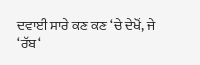ਦਵਾਈ ਸਾਰੇ ਕਣ ਕਣ ‘ਚੇ ਦੇਖੋਂ, ਜੇ ‘ਰੱਬ‘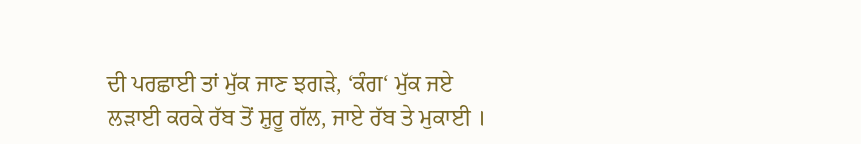ਦੀ ਪਰਛਾਈ ਤਾਂ ਮੁੱਕ ਜਾਣ ਝਗੜੇ, ‘ਕੰਗ‘ ਮੁੱਕ ਜਏ ਲੜਾਈ ਕਰਕੇ ਰੱਬ ਤੋਂ ਸ਼ੁਰੂ ਗੱਲ, ਜਾਏ ਰੱਬ ਤੇ ਮੁਕਾਈ ।